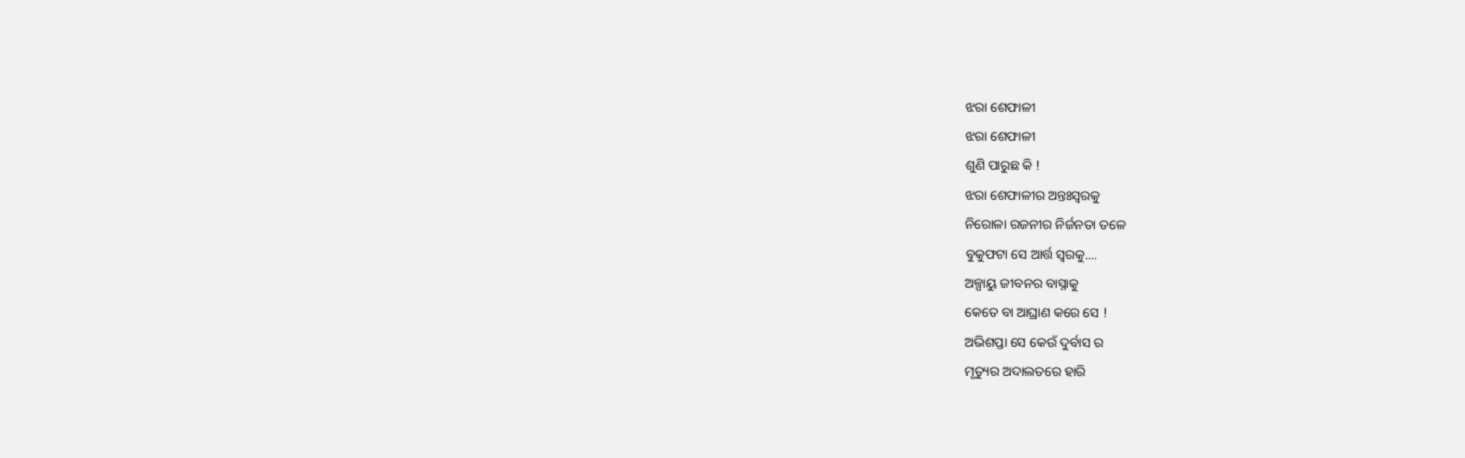ଝରା ଶେଫାଳୀ
ଝରା ଶେଫାଳୀ
ଶୁଣି ପାରୁଛ କି !
ଝରା ଶେଫାଳୀର ଅନ୍ତଃସ୍ଵରକୁ
ନିରୋଳା ରଜନୀର ନିର୍ଜନତା ତଳେ
ବୁକୁଫଟା ସେ ଆର୍ତ୍ତ ସ୍ଵରକୁ....
ଅଳ୍ପାୟୁ ଜୀବନର ବାସ୍ନାକୁ
କେତେ ବା ଆଘ୍ରାଣ କରେ ସେ !
ଅଭିଶପ୍ତା ସେ କେଉଁ ଦୁର୍ବାସ ର
ମୃତ୍ୟୁର ଅଦାଲତରେ ହାରି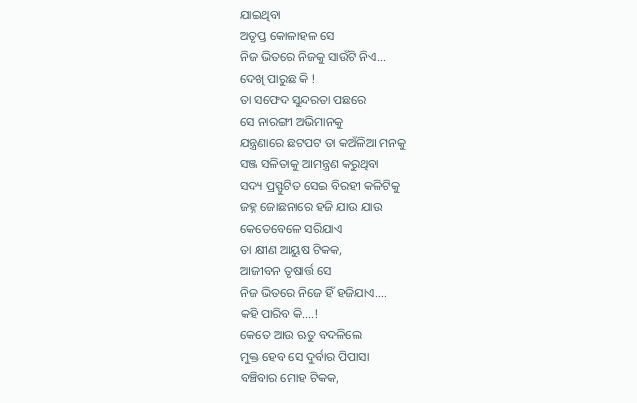ଯାଇଥିବା
ଅତୃପ୍ତ କୋଳାହଳ ସେ
ନିଜ ଭିତରେ ନିଜକୁ ସାଉଁଟି ନିଏ...
ଦେଖି ପାରୁଛ କି !
ତା ସଫେଦ ସୁନ୍ଦରତା ପଛରେ
ସେ ନାରଙ୍ଗୀ ଅଭିମାନକୁ
ଯନ୍ତ୍ରଣାରେ ଛଟପଟ ତା କଅଁଳିଆ ମନକୁ
ସଞ୍ଜ ସଳିତାକୁ ଆମନ୍ତ୍ରଣ କରୁଥିବା
ସଦ୍ୟ ପ୍ରସ୍ଫୁଟିତ ସେଇ ବିରହୀ କଳିଟିକୁ
ଜହ୍ନ ଜୋଛନାରେ ହଜି ଯାଉ ଯାଉ
କେତେବେଳେ ସରିଯାଏ
ତା କ୍ଷୀଣ ଆୟୁଷ ଟିକକ,
ଆଜୀବନ ତୃଷାର୍ତ୍ତ ସେ
ନିଜ ଭିତରେ ନିଜେ ହିଁ ହଜିଯାଏ....
କହି ପାରିବ କି....!
କେତେ ଆଉ ଋତୁ ବଦଳିଲେ
ମୁକ୍ତ ହେବ ସେ ଦୁର୍ବାର ପିପାସା
ବଞ୍ଚିବାର ମୋହ ଟିକକ,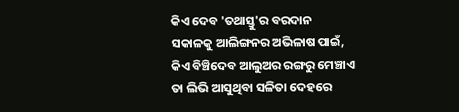କିଏ ଦେବ 'ତଥାସ୍ତୁ'ର ବରଦାନ
ସକାଳକୁ ଆଲିଙ୍ଗନର ଅଭିଳାଷ ପାଇଁ,
କିଏ ବିଞ୍ଚିଦେବ ଆଲୁଅର ରଙ୍ଗରୁ ମେଞ୍ଚାଏ
ତା ଲିଭି ଆସୁଥିବା ସଳିତା ଦେହରେ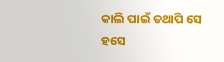କାଲି ପାଇଁ ତଥାପି ସେ ହସେ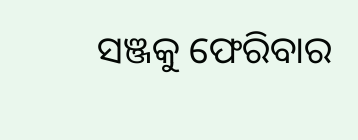ସଞ୍ଜକୁ ଫେରିବାର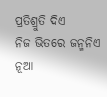ପ୍ରତିଶ୍ରୁତି ଦିଏ
ନିଜ ଭିତରେ ଜନ୍ମନିଏ ନୂଆ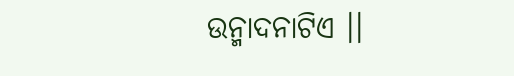ଉନ୍ମାଦନାଟିଏ ।।